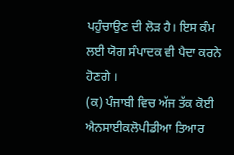ਪਹੁੰਚਾਉਣ ਦੀ ਲੋੜ ਹੈ। ਇਸ ਕੰਮ ਲਈ ਯੋਗ ਸੰਪਾਦਕ ਵੀ ਪੈਦਾ ਕਰਨੇ ਹੋਣਗੇ ।
(ਕ) ਪੰਜਾਬੀ ਵਿਚ ਅੱਜ ਤੱਕ ਕੋਈ ਐਨਸਾਈਕਲੋਪੀਡੀਆ ਤਿਆਰ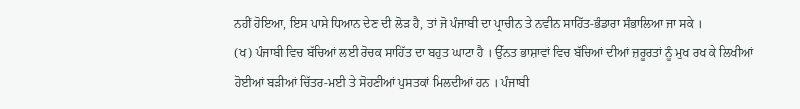ਨਹੀਂ ਹੋਇਆ, ਇਸ ਪਾਸੇ ਧਿਆਨ ਦੇਣ ਦੀ ਲੋੜ ਹੈ, ਤਾਂ ਜੋ ਪੰਜਾਬੀ ਦਾ ਪ੍ਰਾਚੀਨ ਤੇ ਨਵੀਨ ਸਾਹਿੱਤ-ਭੰਡਾਰਾ ਸੰਭਾਲਿਆ ਜਾ ਸਕੇ ।
(ਖ) ਪੰਜਾਬੀ ਵਿਚ ਬੱਚਿਆਂ ਲਈ ਰੋਚਕ ਸਾਹਿੱਤ ਦਾ ਬਹੁਤ ਘਾਟਾ ਹੈ । ਉੱਨਤ ਭਾਸ਼ਾਵਾਂ ਵਿਚ ਬੱਚਿਆਂ ਦੀਆਂ ਜ਼ਰੂਰਤਾਂ ਨੂੰ ਮੁਖ ਰਖ ਕੇ ਲਿਖੀਆਂ ਹੋਈਆਂ ਬੜੀਆਂ ਚਿੱਤਰ-ਮਈ ਤੇ ਸੋਹਣੀਆਂ ਪੁਸਤਕਾਂ ਮਿਲਦੀਆਂ ਹਨ । ਪੰਜਾਬੀ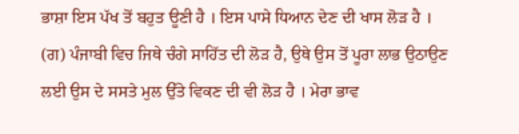ਭਾਸ਼ਾ ਇਸ ਪੱਖ ਤੋਂ ਬਹੁਤ ਊਣੀ ਹੈ । ਇਸ ਪਾਸੇ ਧਿਆਨ ਦੇਣ ਦੀ ਖਾਸ ਲੋੜ ਹੈ ।
(ਗ) ਪੰਜਾਬੀ ਵਿਚ ਜਿਥੇ ਚੰਗੇ ਸਾਹਿੱਤ ਦੀ ਲੋੜ ਹੈ, ਉਥੇ ਉਸ ਤੋਂ ਪੂਰਾ ਲਾਭ ਉਠਾਉਣ ਲਈ ਉਸ ਦੇ ਸਸਤੇ ਮੁਲ ਉੱਤੇ ਵਿਕਣ ਦੀ ਵੀ ਲੋੜ ਹੈ । ਮੇਰਾ ਭਾਵ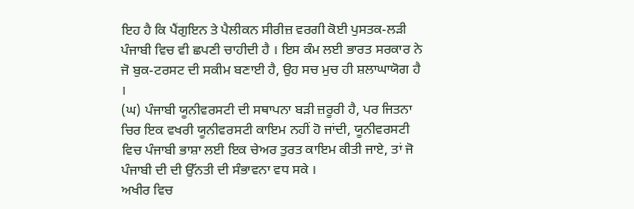ਇਹ ਹੈ ਕਿ ਪੈਂਗੁਇਨ ਤੇ ਪੈਲੀਕਨ ਸੀਰੀਜ਼ ਵਰਗੀ ਕੋਈ ਪੁਸਤਕ-ਲੜੀ ਪੰਜਾਬੀ ਵਿਚ ਵੀ ਛਪਣੀ ਚਾਹੀਦੀ ਹੈ । ਇਸ ਕੰਮ ਲਈ ਭਾਰਤ ਸਰਕਾਰ ਨੇ ਜੋ ਬੁਕ-ਟਰਸਟ ਦੀ ਸਕੀਮ ਬਣਾਈ ਹੈ, ਉਹ ਸਚ ਮੁਚ ਹੀ ਸ਼ਲਾਘਾਯੋਗ ਹੈ ।
(ਘ) ਪੰਜਾਬੀ ਯੂਨੀਵਰਸਟੀ ਦੀ ਸਥਾਪਨਾ ਬੜੀ ਜ਼ਰੂਰੀ ਹੈ, ਪਰ ਜਿਤਨਾ ਚਿਰ ਇਕ ਵਖਰੀ ਯੂਨੀਵਰਸਟੀ ਕਾਇਮ ਨਹੀਂ ਹੋ ਜਾਂਦੀ, ਯੂਨੀਵਰਸਟੀ ਵਿਚ ਪੰਜਾਬੀ ਭਾਸ਼ਾ ਲਈ ਇਕ ਚੇਅਰ ਤੁਰਤ ਕਾਇਮ ਕੀਤੀ ਜਾਏ, ਤਾਂ ਜੋ ਪੰਜਾਬੀ ਦੀ ਦੀ ਉੱਨਤੀ ਦੀ ਸੰਭਾਵਨਾ ਵਧ ਸਕੇ ।
ਅਖੀਰ ਵਿਚ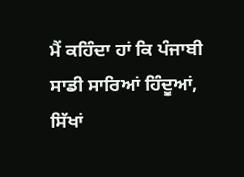ਮੈਂ ਕਹਿੰਦਾ ਹਾਂ ਕਿ ਪੰਜਾਬੀ ਸਾਡੀ ਸਾਰਿਆਂ ਹਿੰਦੂਆਂ, ਸਿੱਖਾਂ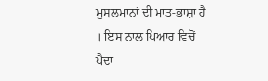ਮੁਸਲਮਾਨਾਂ ਦੀ ਮਾਤ-ਭਾਸ਼ਾ ਹੈ । ਇਸ ਨਾਲ ਪਿਆਰ ਵਿਚੋਂ ਪੈਦਾ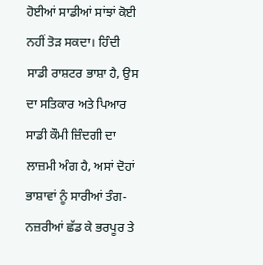ਹੋਈਆਂ ਸਾਡੀਆਂ ਸਾਂਝਾਂ ਕੋਈ ਨਹੀਂ ਤੋੜ ਸਕਦਾ। ਹਿੰਦੀ ਸਾਡੀ ਰਾਸ਼ਟਰ ਭਾਸ਼ਾ ਹੈ, ਉਸ ਦਾ ਸਤਿਕਾਰ ਅਤੇ ਪਿਆਰ ਸਾਡੀ ਕੌਮੀ ਜ਼ਿੰਦਗੀ ਦਾ ਲਾਜ਼ਮੀ ਅੰਗ ਹੈ, ਅਸਾਂ ਦੋਹਾਂ ਭਾਸ਼ਾਵਾਂ ਨੂੰ ਸਾਰੀਆਂ ਤੰਗ-ਨਜ਼ਰੀਆਂ ਛੱਡ ਕੇ ਭਰਪੂਰ ਤੇ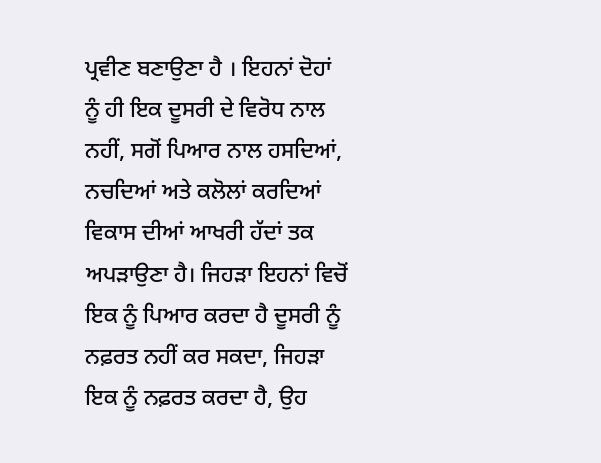ਪ੍ਰਵੀਣ ਬਣਾਉਣਾ ਹੈ । ਇਹਨਾਂ ਦੋਹਾਂ ਨੂੰ ਹੀ ਇਕ ਦੂਸਰੀ ਦੇ ਵਿਰੋਧ ਨਾਲ ਨਹੀਂ, ਸਗੋਂ ਪਿਆਰ ਨਾਲ ਹਸਦਿਆਂ, ਨਚਦਿਆਂ ਅਤੇ ਕਲੋਲਾਂ ਕਰਦਿਆਂ ਵਿਕਾਸ ਦੀਆਂ ਆਖਰੀ ਹੱਦਾਂ ਤਕ ਅਪੜਾਉਣਾ ਹੈ। ਜਿਹੜਾ ਇਹਨਾਂ ਵਿਚੋਂ ਇਕ ਨੂੰ ਪਿਆਰ ਕਰਦਾ ਹੈ ਦੂਸਰੀ ਨੂੰ ਨਫ਼ਰਤ ਨਹੀਂ ਕਰ ਸਕਦਾ, ਜਿਹੜਾ ਇਕ ਨੂੰ ਨਫ਼ਰਤ ਕਰਦਾ ਹੈ, ਉਹ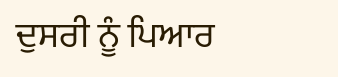ਦੁਸਰੀ ਨੂੰ ਪਿਆਰ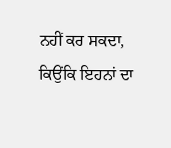ਨਹੀਂ ਕਰ ਸਕਦਾ, ਕਿਉਂਕਿ ਇਹਨਾਂ ਦਾ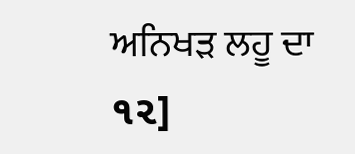ਅਨਿਖੜ ਲਹੂ ਦਾ
૧૨]